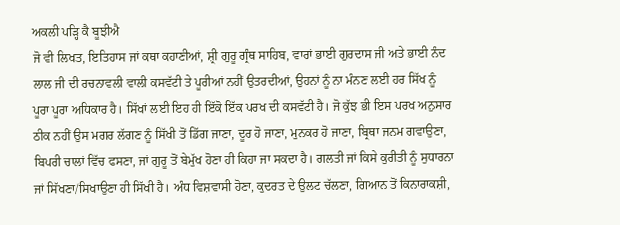ਅਕਲੀ ਪੜ੍ਹਿ ਕੈ ਬੂਝੀਐ
ਜੋ ਵੀ ਲਿਖਤ, ਇਤਿਹਾਸ ਜਾਂ ਕਥਾ ਕਹਾਣੀਆਂ, ਸ਼੍ਰੀ ਗੁਰੂ ਗ੍ਰੰਥ ਸਾਹਿਬ, ਵਾਰਾਂ ਭਾਈ ਗੁਰਦਾਸ ਜੀ ਅਤੇ ਭਾਈ ਨੰਦ ਲਾਲ ਜੀ ਦੀ ਰਚਨਾਵਲੀ ਵਾਲੀ ਕਸਵੱਟੀ ਤੇ ਪੂਰੀਆਂ ਨਹੀਂ ਉਤਰਦੀਆਂ, ਉਹਨਾਂ ਨੂੰ ਨਾ ਮੰਨਣ ਲਈ ਹਰ ਸਿੱਖ ਨੂੰ ਪੂਰਾ ਪੂਰਾ ਅਧਿਕਾਰ ਹੈ। ਸਿੱਖਾਂ ਲਈ ਇਹ ਹੀ ਇੱਕੋ ਇੱਕ ਪਰਖ ਦੀ ਕਸਵੱਟੀ ਹੈ। ਜੋ ਕੁੱਝ ਭੀ ਇਸ ਪਰਖ ਅਨੁਸਾਰ ਠੀਕ ਨਹੀਂ ਉਸ ਮਗਰ ਲੱਗਣ ਨੂੰ ਸਿੱਖੀ ਤੋਂ ਡਿੱਗ ਜਾਣਾ, ਦੂਰ ਹੋ ਜਾਣਾ, ਮੁਨਕਰ ਹੋ ਜਾਣਾ, ਬ੍ਰਿਥਾ ਜਨਮ ਗਵਾਉਣਾ, ਬਿਪਰੀ ਚਾਲਾਂ ਵਿੱਚ ਫਸਣਾ, ਜਾਂ ਗੁਰੂ ਤੋਂ ਬੇਮੁੱਖ ਹੋਣਾ ਹੀ ਕਿਹਾ ਜਾ ਸਕਦਾ ਹੈ। ਗਲਤੀ ਜਾਂ ਕਿਸੇ ਕੁਰੀਤੀ ਨੂੰ ਸੁਧਾਰਨਾ ਜਾਂ ਸਿੱਖਣਾ/ਸਿਖਾਉਣਾ ਹੀ ਸਿੱਖੀ ਹੈ। ਅੰਧ ਵਿਸ਼ਵਾਸੀ ਹੋਣਾ, ਕੁਦਰਤ ਦੇ ਉਲਟ ਚੱਲਣਾ, ਗਿਆਨ ਤੋਂ ਕਿਨਾਰਾਕਸ਼ੀ,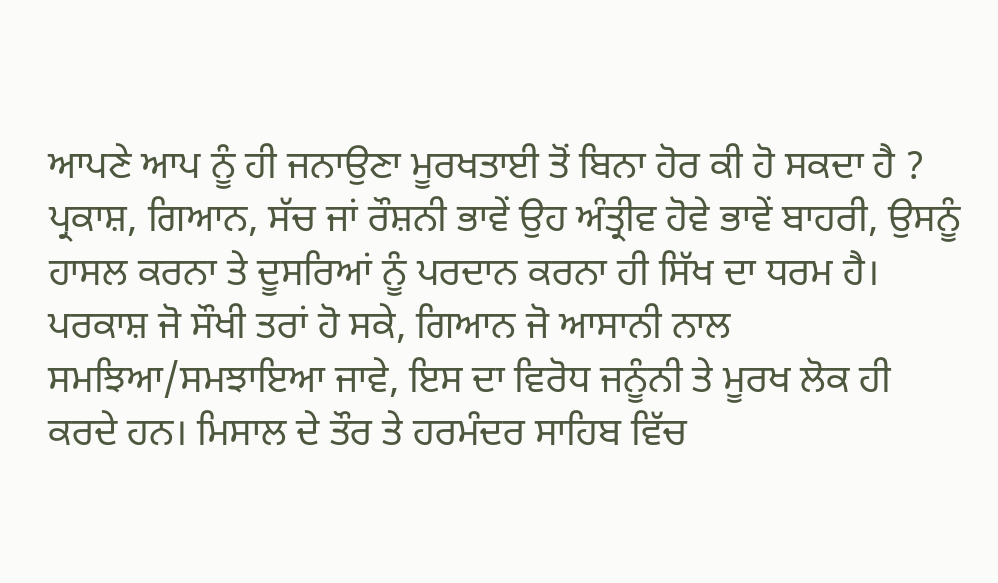ਆਪਣੇ ਆਪ ਨੂੰ ਹੀ ਜਨਾਉਣਾ ਮੂਰਖਤਾਈ ਤੋਂ ਬਿਨਾ ਹੋਰ ਕੀ ਹੋ ਸਕਦਾ ਹੈ ? ਪ੍ਰਕਾਸ਼, ਗਿਆਨ, ਸੱਚ ਜਾਂ ਰੌਸ਼ਨੀ ਭਾਵੇਂ ਉਹ ਅੰਤ੍ਰੀਵ ਹੋਵੇ ਭਾਵੇਂ ਬਾਹਰੀ, ਉਸਨੂੰ ਹਾਸਲ ਕਰਨਾ ਤੇ ਦੂਸਰਿਆਂ ਨੂੰ ਪਰਦਾਨ ਕਰਨਾ ਹੀ ਸਿੱਖ ਦਾ ਧਰਮ ਹੈ। ਪਰਕਾਸ਼ ਜੋ ਸੌਖੀ ਤਰਾਂ ਹੋ ਸਕੇ, ਗਿਆਨ ਜੋ ਆਸਾਨੀ ਨਾਲ ਸਮਝਿਆ/ਸਮਝਾਇਆ ਜਾਵੇ, ਇਸ ਦਾ ਵਿਰੋਧ ਜਨੂੰਨੀ ਤੇ ਮੂਰਖ ਲੋਕ ਹੀ ਕਰਦੇ ਹਨ। ਮਿਸਾਲ ਦੇ ਤੌਰ ਤੇ ਹਰਮੰਦਰ ਸਾਹਿਬ ਵਿੱਚ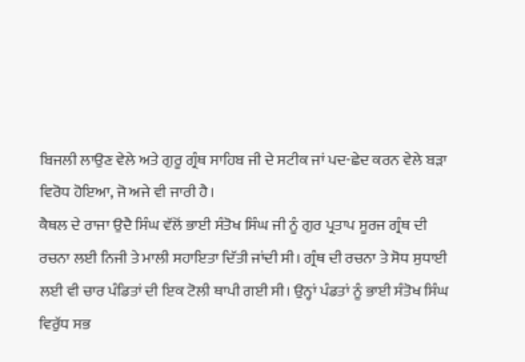ਬਿਜਲੀ ਲਾਉਣ ਵੇਲੇ ਅਤੇ ਗੁਰੂ ਗ੍ਰੰਥ ਸਾਹਿਬ ਜੀ ਦੇ ਸਟੀਕ ਜਾਂ ਪਦ-ਛੇਦ ਕਰਨ ਵੇਲੇ ਬੜਾ ਵਿਰੋਧ ਹੋਇਆ, ਜੋ ਅਜੇ ਵੀ ਜਾਰੀ ਹੈ।
ਕੈਥਲ ਦੇ ਰਾਜਾ ਉਦੈ ਸਿੰਘ ਵੱਲੋਂ ਭਾਈ ਸੰਤੋਖ ਸਿੰਘ ਜੀ ਨੂੰ ਗੁਰ ਪ੍ਰਤਾਪ ਸੂਰਜ ਗ੍ਰੰਥ ਦੀ ਰਚਨਾ ਲਈ ਨਿਜੀ ਤੇ ਮਾਲੀ ਸਹਾਇਤਾ ਦਿੱਤੀ ਜਾਂਦੀ ਸੀ। ਗ੍ਰੰਥ ਦੀ ਰਚਨਾ ਤੇ ਸੋਧ ਸੁਧਾਈ ਲਈ ਵੀ ਚਾਰ ਪੰਡਿਤਾਂ ਦੀ ਇਕ ਟੋਲੀ ਥਾਪੀ ਗਈ ਸੀ। ਉਨ੍ਹਾਂ ਪੰਡਤਾਂ ਨੂੰ ਭਾਈ ਸੰਤੋਖ ਸਿੰਘ ਵਿਰੁੱਧ ਸਭ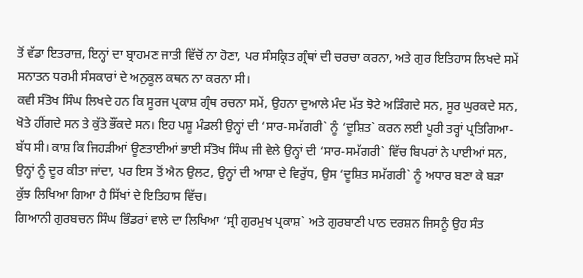ਤੋਂ ਵੱਡਾ ਇਤਰਾਜ਼, ਇਨ੍ਹਾਂ ਦਾ ਬ੍ਰਾਹਮਣ ਜਾਤੀ ਵਿੱਚੋਂ ਨਾ ਹੋਣਾ, ਪਰ ਸੰਸਕ੍ਰਿਤ ਗ੍ਰੰਥਾਂ ਦੀ ਚਰਚਾ ਕਰਨਾ, ਅਤੇ ਗੁਰ ਇਤਿਹਾਸ ਲਿਖਦੇ ਸਮੇਂ ਸਨਾਤਨ ਧਰਮੀ ਸੰਸਕਾਰਾਂ ਦੇ ਅਨੁਕੂਲ ਕਥਨ ਨਾ ਕਰਨਾ ਸੀ।
ਕਵੀ ਸੰਤੋਖ ਸਿੰਘ ਲਿਖਦੇ ਹਨ ਕਿ ਸੂਰਜ ਪ੍ਰਕਾਸ਼ ਗ੍ਰੰਥ ਰਚਨਾ ਸਮੇਂ, ਉਹਨਾ ਦੁਆਲੇ ਮੰਦ ਮੱਤ ਝੋਟੇ ਅੜਿੰਗਦੇ ਸਨ, ਸੂਰ ਘੁਰਕਦੇ ਸਨ, ਖੋਤੇ ਹੀਂਗਦੇ ਸਨ ਤੇ ਕੁੱਤੇ ਭੌਂਕਦੇ ਸਨ। ਇਹ ਪਸ਼ੂ ਮੰਡਲੀ ਉਨ੍ਹਾਂ ਦੀ ‘ਸਾਰ-ਸਮੱਗਰੀ` ਨੂੰ ‘ਦੂਸ਼ਿਤ` ਕਰਨ ਲਈ ਪੂਰੀ ਤਰ੍ਹਾਂ ਪ੍ਰਤਿਗਿਆ-ਬੱਧ ਸੀ। ਕਾਸ਼ ਕਿ ਜਿਹੜੀਆਂ ਊਣਤਾਈਆਂ ਭਾਈ ਸੰਤੋਖ ਸਿੰਘ ਜੀ ਵੇਲੇ ਉਨ੍ਹਾਂ ਦੀ ‘ਸਾਰ-ਸਮੱਗਰੀ` ਵਿੱਚ ਬਿਪਰਾਂ ਨੇ ਪਾਈਆਂ ਸਨ, ਉਨ੍ਹਾਂ ਨੂੰ ਦੂਰ ਕੀਤਾ ਜਾਂਦਾ, ਪਰ ਇਸ ਤੋਂ ਐਨ ਉਲਟ, ਉਨ੍ਹਾਂ ਦੀ ਆਸ਼ਾ ਦੇ ਵਿਰੁੱਧ, ਉਸ ‘ਦੂਸ਼ਿਤ ਸਮੱਗਰੀ` ਨੂੰ ਅਧਾਰ ਬਣਾ ਕੇ ਬੜਾ ਕੁੱਝ ਲਿਖਿਆ ਗਿਆ ਹੈ ਸਿੱਖਾਂ ਦੇ ਇਤਿਹਾਸ ਵਿੱਚ।
ਗਿਆਨੀ ਗੁਰਬਚਨ ਸਿੰਘ ਭਿੰਡਰਾਂ ਵਾਲੇ ਦਾ ਲਿਖਿਆ ‘ਸ੍ਰੀ ਗੁਰਮੁਖ ਪ੍ਰਕਾਸ਼` ਅਤੇ ਗੁਰਬਾਣੀ ਪਾਠ ਦਰਸ਼ਨ ਜਿਸਨੂੰ ਉਹ ਸੰਤ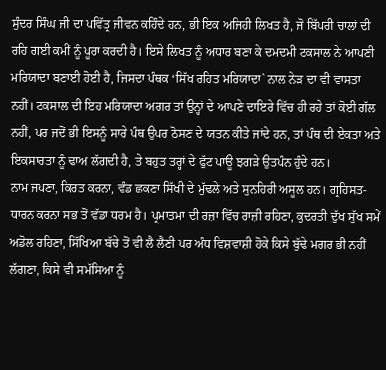ਸੁੰਦਰ ਸਿੰਘ ਜੀ ਦਾ ਪਵਿੱਤ੍ਰ ਜੀਵਨ ਕਹਿੰਦੇ ਹਨ, ਭੀ ਇਕ ਅਜਿਹੀ ਲਿਖਤ ਹੈ, ਜੋ ਬਿੱਪਰੀ ਚਾਲਾਂ ਦੀ ਰਹਿ ਗਈ ਕਮੀਂ ਨੂੰ ਪੂਰਾ ਕਰਦੀ ਹੈ। ਇਸੇ ਲਿਖਤ ਨੂੰ ਅਧਾਰ ਬਣਾ ਕੇ ਦਮਦਮੀ ਟਕਸਾਲ ਨੇ ਆਪਣੀ ਮਰਿਯਾਦਾ ਬਣਾਈ ਹੋਈ ਹੈ, ਜਿਸਦਾ ਪੰਥਕ ‘ਸਿੱਖ ਰਹਿਤ ਮਰਿਯਾਦਾ` ਨਾਲ ਨੇੜ ਦਾ ਵੀ ਵਾਸਤਾ ਨਹੀਂ। ਟਕਸਾਲ ਦੀ ਇਹ ਮਰਿਯਾਦਾ ਅਗਰ ਤਾਂ ਉਨ੍ਹਾਂ ਦੇ ਆਪਣੇ ਦਾਇਰੇ ਵਿੱਚ ਹੀ ਰਹੇ ਤਾਂ ਕੋਈ ਗੱਲ ਨਹੀਂ, ਪਰ ਜਦੋਂ ਭੀ ਇਸਨੂੰ ਸਾਰੇ ਪੰਥ ਉਪਰ ਠੋਸਣ ਦੇ ਯਤਨ ਕੀਤੇ ਜਾਂਦੇ ਹਨ, ਤਾਂ ਪੰਥ ਦੀ ਏਕਤਾ ਅਤੇ ਇਕਸਾਰਤਾ ਨੂੰ ਢਾਅ ਲੱਗਦੀ ਹੈ, ਤੇ ਬਹੁਤ ਤਰ੍ਹਾਂ ਦੇ ਫੁੱਟ ਪਾਊ ਝਗੜੇ ਉਤਪੰਨ ਹੁੰਦੇ ਹਨ।
ਨਾਮ ਜਪਣਾ, ਕਿਰਤ ਕਰਨਾ, ਵੰਡ ਛਕਣਾ ਸਿੱਖੀ ਦੇ ਮੁੱਢਲੇ ਅਤੇ ਸੁਨਹਿਰੀ ਅਸੂਲ ਹਨ। ਗ੍ਰਹਿਸਤ-ਧਾਰਨ ਕਰਨਾ ਸਭ ਤੋਂ ਵੱਡਾ ਧਰਮ ਹੈ। ਪ੍ਰਮਾਤਮਾ ਦੀ ਰਜ਼ਾ ਵਿੱਚ ਰਾਜ਼ੀ ਰਹਿਣਾ, ਕੁਦਰਤੀ ਦੁੱਖ ਸੁੱਖ ਸਮੇਂ ਅਡੋਲ ਰਹਿਣਾ, ਸਿੱਖਿਆ ਬੱਚੇ ਤੋਂ ਵੀ ਲੈ ਲੈਣੀ ਪਰ ਅੰਧ ਵਿਸ਼ਵਾਸ਼ੀ ਹੋਕੇ ਕਿਸੇ ਬੁੱਢੇ ਮਗਰ ਭੀ ਨਹੀਂ ਲੱਗਣਾ, ਕਿਸੇ ਵੀ ਸਮੱਸਿਆ ਨੂੰ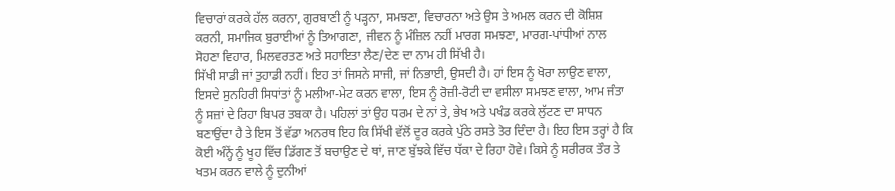ਵਿਚਾਰਾਂ ਕਰਕੇ ਹੱਲ ਕਰਨਾ, ਗੁਰਬਾਣੀ ਨੂੰ ਪੜ੍ਹਨਾ, ਸਮਝਣਾ, ਵਿਚਾਰਨਾ ਅਤੇ ਉਸ ਤੇ ਅਮਲ ਕਰਨ ਦੀ ਕੋਸ਼ਿਸ਼ ਕਰਨੀ, ਸਮਾਜਿਕ ਬੁਰਾਈਆਂ ਨੂੰ ਤਿਆਗਣਾ, ਜੀਵਨ ਨੂੰ ਮੰਜ਼ਿਲ ਨਹੀਂ ਮਾਰਗ ਸਮਝਣਾ, ਮਾਰਗ-ਪਾਂਧੀਆਂ ਨਾਲ ਸੋਹਣਾ ਵਿਹਾਰ, ਮਿਲਵਰਤਣ ਅਤੇ ਸਹਾਇਤਾ ਲੈਣ/ਦੇਣ ਦਾ ਨਾਮ ਹੀ ਸਿੱਖੀ ਹੈ।
ਸਿੱਖੀ ਸਾਡੀ ਜਾਂ ਤੁਹਾਡੀ ਨਹੀਂ। ਇਹ ਤਾਂ ਜਿਸਨੇ ਸਾਜੀ, ਜਾਂ ਨਿਭਾਈ, ਉਸਦੀ ਹੈ। ਹਾਂ ਇਸ ਨੂੰ ਖੋਰਾ ਲਾਉਣ ਵਾਲਾ, ਇਸਦੇ ਸੁਨਹਿਰੀ ਸਿਧਾਂਤਾਂ ਨੂੰ ਮਲੀਆ-ਮੇਟ ਕਰਨ ਵਾਲਾ, ਇਸ ਨੂੰ ਰੋਜ਼ੀ-ਰੋਟੀ ਦਾ ਵਸੀਲਾ ਸਮਝਣ ਵਾਲਾ, ਆਮ ਜੰਤਾ ਨੂੰ ਸਜ਼ਾਂ ਦੇ ਰਿਹਾ ਬਿਪਰ ਤਬਕਾ ਹੈ। ਪਹਿਲਾਂ ਤਾਂ ਉਹ ਧਰਮ ਦੇ ਨਾਂ ਤੇ, ਭੇਖ ਅਤੇ ਪਖੰਡ ਕਰਕੇ ਲੁੱਟਣ ਦਾ ਸਾਧਨ ਬਣਾਉਂਦਾ ਹੈ ਤੇ ਇਸ ਤੋਂ ਵੱਡਾ ਅਨਰਥ ਇਹ ਕਿ ਸਿੱਖੀ ਵੱਲੋਂ ਦੂਰ ਕਰਕੇ ਪੁੱਠੇ ਰਸਤੇ ਤੋਰ ਦਿੰਦਾ ਹੈ। ਇਹ ਇਸ ਤਰ੍ਹਾਂ ਹੈ ਕਿ ਕੋਈ ਅੰਨ੍ਹੇਂ ਨੂੰ ਖੂਹ ਵਿੱਚ ਡਿੱਗਣ ਤੋਂ ਬਚਾਉਣ ਦੇ ਥਾਂ, ਜਾਣ ਬੁੱਝਕੇ ਵਿੱਚ ਧੱਕਾ ਦੇ ਰਿਹਾ ਹੋਵੇ। ਕਿਸੇ ਨੂੰ ਸਰੀਰਕ ਤੌਰ ਤੇ ਖਤਮ ਕਰਨ ਵਾਲੇ ਨੂੰ ਦੁਨੀਆਂ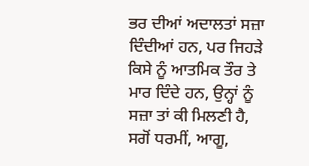ਭਰ ਦੀਆਂ ਅਦਾਲਤਾਂ ਸਜ਼ਾ ਦਿੰਦੀਆਂ ਹਨ, ਪਰ ਜਿਹੜੇ ਕਿਸੇ ਨੂੰ ਆਤਮਿਕ ਤੌਰ ਤੇ ਮਾਰ ਦਿੰਦੇ ਹਨ, ਉਨ੍ਹਾਂ ਨੂੰ ਸਜ਼ਾ ਤਾਂ ਕੀ ਮਿਲਣੀ ਹੈ, ਸਗੋਂ ਧਰਮੀਂ, ਆਗੂ,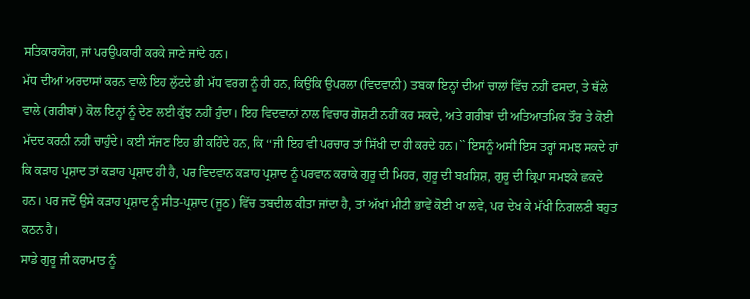ਸਤਿਕਾਰਯੋਗ, ਜਾਂ ਪਰਉਪਕਾਰੀ ਕਰਕੇ ਜਾਣੇ ਜਾਂਦੇ ਹਨ।
ਮੱਧ ਦੀਆਂ ਅਰਦਾਸਾਂ ਕਰਨ ਵਾਲੇ ਇਹ ਲੁੱਟਦੇ ਭੀ ਮੱਧ ਵਰਗ ਨੂੰ ਹੀ ਹਨ, ਕਿਉਂਕਿ ਉਪਰਲਾ (ਵਿਦਵਾਨੀ) ਤਬਕਾ ਇਨ੍ਹਾਂ ਦੀਆਂ ਚਾਲਾਂ ਵਿੱਚ ਨਹੀਂ ਫਸਦਾ, ਤੇ ਥੱਲੇ ਵਾਲੇ (ਗਰੀਬਾਂ) ਕੋਲ ਇਨ੍ਹਾਂ ਨੂੰ ਦੇਣ ਲਈ ਕੁੱਝ ਨਹੀਂ ਹੁੰਦਾ। ਇਹ ਵਿਦਵਾਨਾਂ ਨਾਲ ਵਿਚਾਰ ਗੋਸ਼ਟੀ ਨਹੀਂ ਕਰ ਸਕਦੇ, ਅਤੇ ਗਰੀਬਾਂ ਦੀ ਅਤਿਆਤਮਿਕ ਤੌਰ ਤੇ ਕੋਈ ਮੱਦਦ ਕਰਨੀ ਨਹੀਂ ਚਾਹੁੰਦੇ। ਕਈ ਸੱਜਣ ਇਹ ਭੀ ਕਹਿੰਦੇ ਹਨ, ਕਿ ‘‘ਜੀ ਇਹ ਵੀ ਪਰਚਾਰ ਤਾਂ ਸਿੱਖੀ ਦਾ ਹੀ ਕਰਦੇ ਹਨ।`` ਇਸਨੂੰ ਅਸੀਂ ਇਸ ਤਰ੍ਹਾਂ ਸਮਝ ਸਕਦੇ ਹਾਂ ਕਿ ਕੜਾਹ ਪ੍ਰਸ਼ਾਦ ਤਾਂ ਕੜਾਹ ਪ੍ਰਸ਼ਾਦ ਹੀ ਹੈ, ਪਰ ਵਿਦਵਾਨ ਕੜਾਹ ਪ੍ਰਸ਼ਾਦ ਨੂੰ ਪਰਵਾਨ ਕਰਾਕੇ ਗੁਰੂ ਦੀ ਮਿਹਰ, ਗੁਰੂ ਦੀ ਬਖ਼ਸ਼ਿਸ਼, ਗੁਰੂ ਦੀ ਕ੍ਰਿਪਾ ਸਮਝਕੇ ਛਕਦੇ ਹਨ। ਪਰ ਜਦੋਂ ਉਸੇ ਕੜਾਹ ਪ੍ਰਸ਼ਾਦ ਨੂੰ ਸੀਤ-ਪ੍ਰਸ਼ਾਦ (ਜੂਠ) ਵਿੱਚ ਤਬਦੀਲ ਕੀਤਾ ਜਾਂਦਾ ਹੈ, ਤਾਂ ਅੱਖਾਂ ਮੀਟੀ ਭਾਵੇਂ ਕੋਈ ਖਾ ਲਵੇ, ਪਰ ਦੇਖ ਕੇ ਮੱਖੀ ਨਿਗਲਣੀ ਬਹੁਤ ਕਠਨ ਹੈ।
ਸਾਡੇ ਗੁਰੂ ਜੀ ਕਰਾਮਾਤ ਨੂੰ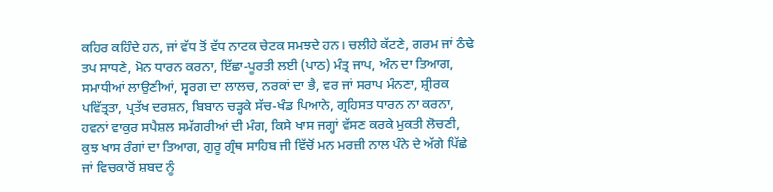ਕਹਿਰ ਕਹਿੰਦੇ ਹਨ, ਜਾਂ ਵੱਧ ਤੋਂ ਵੱਧ ਨਾਟਕ ਚੇਟਕ ਸਮਝਦੇ ਹਨ। ਚਲੀਹੇ ਕੱਟਣੇ, ਗਰਮ ਜਾਂ ਠੰਢੇ ਤਪ ਸਾਧਣੇ, ਮੋਨ ਧਾਰਨ ਕਰਨਾ, ਇੱਛਾ-ਪੂਰਤੀ ਲਈ (ਪਾਠ) ਮੰਤ੍ਰ ਜਾਪ, ਅੰਨ ਦਾ ਤਿਆਗ, ਸਮਾਧੀਆਂ ਲਾਉਣੀਆਂ, ਸ੍ਵਰਗ ਦਾ ਲਾਲਚ, ਨਰਕਾਂ ਦਾ ਭੈ, ਵਰ ਜਾਂ ਸਰਾਪ ਮੰਨਣਾ, ਸ਼੍ਰੀਰਕ ਪਵਿੱਤ੍ਰਤਾ, ਪ੍ਰਤੱਖ ਦਰਸ਼ਨ, ਬਿਬਾਨ ਚੜ੍ਹਕੇ ਸੱਚ-ਖੰਡ ਪਿਆਨੇ, ਗ੍ਰਹਿਸਤ ਧਾਰਨ ਨਾ ਕਰਨਾ, ਹਵਨਾਂ ਵਾਕੁਰ ਸਪੈਸ਼ਲ ਸਮੱਗਰੀਆਂ ਦੀ ਮੰਗ, ਕਿਸੇ ਖਾਸ ਜਗ੍ਹਾਂ ਵੱਸਣ ਕਰਕੇ ਮੁਕਤੀ ਲੋਚਣੀ, ਕੁਝ ਖਾਸ ਰੰਗਾਂ ਦਾ ਤਿਆਗ, ਗੁਰੂ ਗ੍ਰੰਥ ਸਾਹਿਬ ਜੀ ਵਿੱਚੋਂ ਮਨ ਮਰਜ਼ੀ ਨਾਲ ਪੰਨੇ ਦੇ ਅੱਗੇ ਪਿੱਛੇ ਜਾਂ ਵਿਚਕਾਰੋਂ ਸ਼ਬਦ ਨੂੰ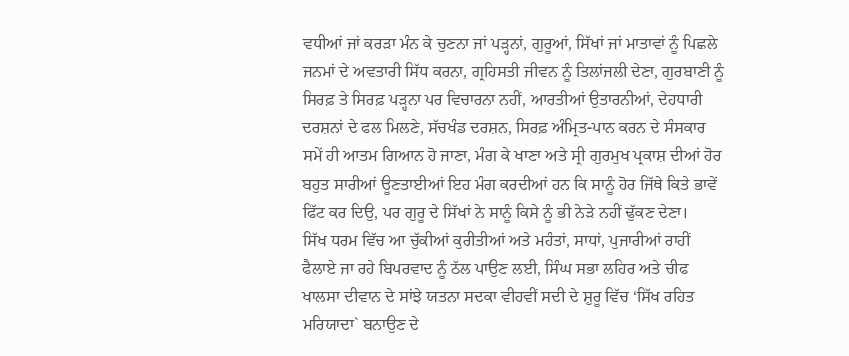ਵਧੀਆਂ ਜਾਂ ਕਰੜਾ ਮੰਨ ਕੇ ਚੁਣਨਾ ਜਾਂ ਪੜ੍ਹਨਾਂ, ਗੁਰੂਆਂ, ਸਿੱਖਾਂ ਜਾਂ ਮਾਤਾਵਾਂ ਨੂੰ ਪਿਛਲੇ ਜਨਮਾਂ ਦੇ ਅਵਤਾਰੀ ਸਿੱਧ ਕਰਨਾ, ਗ੍ਰਹਿਸਤੀ ਜੀਵਨ ਨੂੰ ਤਿਲਾਂਜਲੀ ਦੇਣਾ, ਗੁਰਬਾਣੀ ਨੂੰ ਸਿਰਫ਼ ਤੇ ਸਿਰਫ਼ ਪੜ੍ਹਨਾ ਪਰ ਵਿਚਾਰਨਾ ਨਹੀਂ, ਆਰਤੀਆਂ ਉਤਾਰਨੀਆਂ, ਦੇਹਧਾਰੀ ਦਰਸ਼ਨਾਂ ਦੇ ਫਲ ਮਿਲਣੇ, ਸੱਚਖੰਡ ਦਰਸ਼ਨ, ਸਿਰਫ਼ ਅੰਮ੍ਰਿਤ-ਪਾਨ ਕਰਨ ਦੇ ਸੰਸਕਾਰ ਸਮੇਂ ਹੀ ਆਤਮ ਗਿਆਨ ਹੋ ਜਾਣਾ, ਮੰਗ ਕੇ ਖਾਣਾ ਅਤੇ ਸ੍ਰੀ ਗੁਰਮੁਖ ਪ੍ਰਕਾਸ਼ ਦੀਆਂ ਹੋਰ ਬਹੁਤ ਸਾਰੀਆਂ ਊਣਤਾਈਆਂ ਇਹ ਮੰਗ ਕਰਦੀਆਂ ਹਨ ਕਿ ਸਾਨੂੰ ਹੋਰ ਜਿੱਥੇ ਕਿਤੇ ਭਾਵੇਂ ਫਿੱਟ ਕਰ ਦਿਉ, ਪਰ ਗੁਰੂ ਦੇ ਸਿੱਖਾਂ ਨੇ ਸਾਨੂੰ ਕਿਸੇ ਨੂੰ ਭੀ ਨੇੜੇ ਨਹੀਂ ਢੁੱਕਣ ਦੇਣਾ।
ਸਿੱਖ ਧਰਮ ਵਿੱਚ ਆ ਚੁੱਕੀਆਂ ਕੁਰੀਤੀਆਂ ਅਤੇ ਮਹੰਤਾਂ, ਸਾਧਾਂ, ਪੁਜਾਰੀਆਂ ਰਾਹੀਂ ਫੈਲਾਏ ਜਾ ਰਹੇ ਬਿਪਰਵਾਦ ਨੂੰ ਠੱਲ ਪਾਉਣ ਲਈ, ਸਿੰਘ ਸਭਾ ਲਹਿਰ ਅਤੇ ਚੀਫ ਖਾਲਸਾ ਦੀਵਾਨ ਦੇ ਸਾਂਝੇ ਯਤਨਾ ਸਦਕਾ ਵੀਹਵੀਂ ਸਦੀ ਦੇ ਸ਼ੁਰੂ ਵਿੱਚ ‘ਸਿੱਖ ਰਹਿਤ ਮਰਿਯਾਦਾ` ਬਨਾਉਣ ਦੇ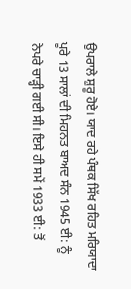ਉਪਰਾਲੇ ਸ਼ੁਰੂ ਹੋਏ। ਯਾਦ ਰਹੇ ਪੰਥਕ ਸਿੱਖ ਰਹਿਤ ਮਰਿਯਾਦਾ ਪੂਰੇ 13 ਸਾਲਾਂ ਦੀ ਮਿਹਨਤ ਬਾਅਦ ਸੰਨ 1945 ਈ: ਨੂੰ ਨੇਪਰੇ ਚਾੜ੍ਹੀ ਗਈ ਸੀ। ਇਸੇ ਹੀ ਸਮੇਂ 1933 ਈ: ਤੋਂ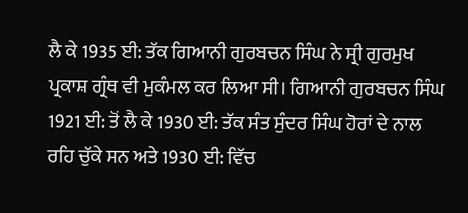ਲੈ ਕੇ 1935 ਈ: ਤੱਕ ਗਿਆਨੀ ਗੁਰਬਚਨ ਸਿੰਘ ਨੇ ਸ੍ਰੀ ਗੁਰਮੁਖ ਪ੍ਰਕਾਸ਼ ਗ੍ਰੰਥ ਵੀ ਮੁਕੰਮਲ ਕਰ ਲਿਆ ਸੀ। ਗਿਆਨੀ ਗੁਰਬਚਨ ਸਿੰਘ 1921 ਈ: ਤੋਂ ਲੈ ਕੇ 1930 ਈ: ਤੱਕ ਸੰਤ ਸੁੰਦਰ ਸਿੰਘ ਹੋਰਾਂ ਦੇ ਨਾਲ ਰਹਿ ਚੁੱਕੇ ਸਨ ਅਤੇ 1930 ਈ: ਵਿੱਚ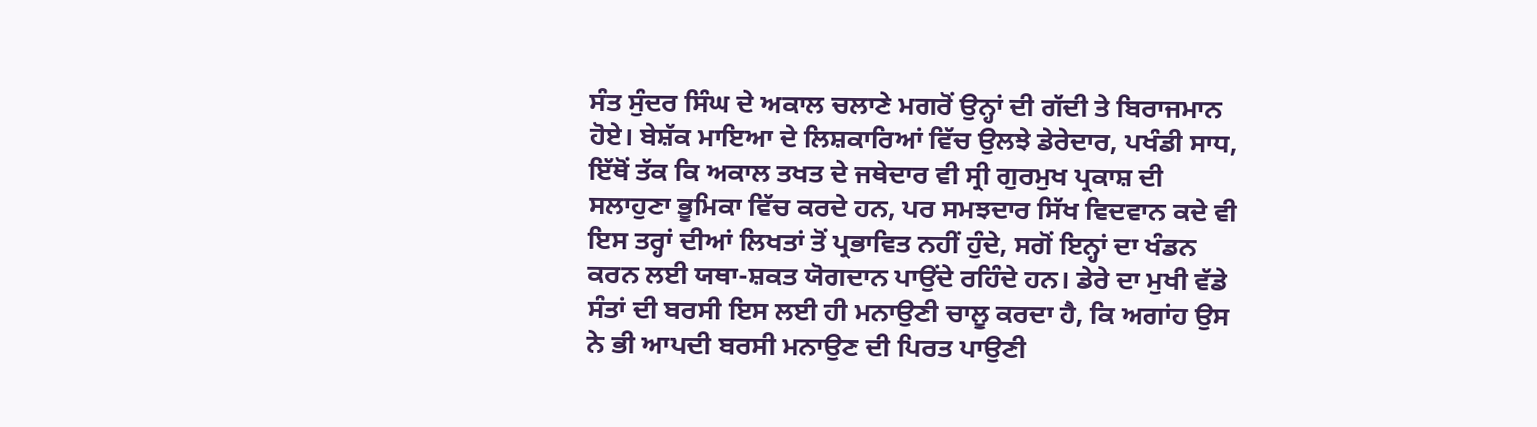ਸੰਤ ਸੁੰਦਰ ਸਿੰਘ ਦੇ ਅਕਾਲ ਚਲਾਣੇ ਮਗਰੋਂ ਉਨ੍ਹਾਂ ਦੀ ਗੱਦੀ ਤੇ ਬਿਰਾਜਮਾਨ ਹੋਏ। ਬੇਸ਼ੱਕ ਮਾਇਆ ਦੇ ਲਿਸ਼ਕਾਰਿਆਂ ਵਿੱਚ ਉਲਝੇ ਡੇਰੇਦਾਰ, ਪਖੰਡੀ ਸਾਧ, ਇੱਥੋਂ ਤੱਕ ਕਿ ਅਕਾਲ ਤਖਤ ਦੇ ਜਥੇਦਾਰ ਵੀ ਸ੍ਰੀ ਗੁਰਮੁਖ ਪ੍ਰਕਾਸ਼ ਦੀ ਸਲਾਹੁਣਾ ਭੂਮਿਕਾ ਵਿੱਚ ਕਰਦੇ ਹਨ, ਪਰ ਸਮਝਦਾਰ ਸਿੱਖ ਵਿਦਵਾਨ ਕਦੇ ਵੀ ਇਸ ਤਰ੍ਹਾਂ ਦੀਆਂ ਲਿਖਤਾਂ ਤੋਂ ਪ੍ਰਭਾਵਿਤ ਨਹੀਂ ਹੁੰਦੇ, ਸਗੋਂ ਇਨ੍ਹਾਂ ਦਾ ਖੰਡਨ ਕਰਨ ਲਈ ਯਥਾ-ਸ਼ਕਤ ਯੋਗਦਾਨ ਪਾਉਂਦੇ ਰਹਿੰਦੇ ਹਨ। ਡੇਰੇ ਦਾ ਮੁਖੀ ਵੱਡੇ ਸੰਤਾਂ ਦੀ ਬਰਸੀ ਇਸ ਲਈ ਹੀ ਮਨਾਉਣੀ ਚਾਲੂ ਕਰਦਾ ਹੈ, ਕਿ ਅਗਾਂਹ ਉਸ ਨੇ ਭੀ ਆਪਦੀ ਬਰਸੀ ਮਨਾਉਣ ਦੀ ਪਿਰਤ ਪਾਉਣੀ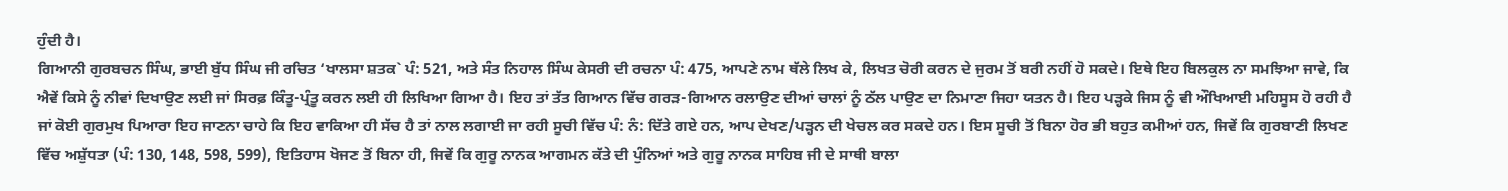ਹੁੰਦੀ ਹੈ।
ਗਿਆਨੀ ਗੁਰਬਚਨ ਸਿੰਘ, ਭਾਈ ਬੁੱਧ ਸਿੰਘ ਜੀ ਰਚਿਤ ‘ਖਾਲਸਾ ਸ਼ਤਕ` ਪੰ: 521, ਅਤੇ ਸੰਤ ਨਿਹਾਲ ਸਿੰਘ ਕੇਸਰੀ ਦੀ ਰਚਨਾ ਪੰ: 475, ਆਪਣੇ ਨਾਮ ਥੱਲੇ ਲਿਖ ਕੇ, ਲਿਖਤ ਚੋਰੀ ਕਰਨ ਦੇ ਜੁਰਮ ਤੋਂ ਬਰੀ ਨਹੀਂ ਹੋ ਸਕਦੇ। ਇਥੇ ਇਹ ਬਿਲਕੁਲ ਨਾ ਸਮਝਿਆ ਜਾਵੇ, ਕਿ ਐਵੇਂ ਕਿਸੇ ਨੂੰ ਨੀਵਾਂ ਦਿਖਾਉਣ ਲਈ ਜਾਂ ਸਿਰਫ਼ ਕਿੰਤੂ-ਪ੍ਰੰਤੂ ਕਰਨ ਲਈ ਹੀ ਲਿਖਿਆ ਗਿਆ ਹੈ। ਇਹ ਤਾਂ ਤੱਤ ਗਿਆਨ ਵਿੱਚ ਗਰੜ-ਗਿਆਨ ਰਲਾਉਣ ਦੀਆਂ ਚਾਲਾਂ ਨੂੰ ਠੱਲ ਪਾਉਣ ਦਾ ਨਿਮਾਣਾ ਜਿਹਾ ਯਤਨ ਹੈ। ਇਹ ਪੜ੍ਹਕੇ ਜਿਸ ਨੂੰ ਵੀ ਔਖਿਆਈ ਮਹਿਸੂਸ ਹੋ ਰਹੀ ਹੈ ਜਾਂ ਕੋਈ ਗੁਰਮੁਖ ਪਿਆਰਾ ਇਹ ਜਾਣਨਾ ਚਾਹੇ ਕਿ ਇਹ ਵਾਕਿਆ ਹੀ ਸੱਚ ਹੈ ਤਾਂ ਨਾਲ ਲਗਾਈ ਜਾ ਰਹੀ ਸੂਚੀ ਵਿੱਚ ਪੰ: ਨੰ: ਦਿੱਤੇ ਗਏ ਹਨ, ਆਪ ਦੇਖਣ/ਪੜ੍ਹਨ ਦੀ ਖੇਚਲ ਕਰ ਸਕਦੇ ਹਨ। ਇਸ ਸੂਚੀ ਤੋਂ ਬਿਨਾ ਹੋਰ ਭੀ ਬਹੁਤ ਕਮੀਆਂ ਹਨ, ਜਿਵੇਂ ਕਿ ਗੁਰਬਾਣੀ ਲਿਖਣ ਵਿੱਚ ਅਸ਼ੁੱਧਤਾ (ਪੰ: 130, 148, 598, 599), ਇਤਿਹਾਸ ਖੋਜਣ ਤੋਂ ਬਿਨਾ ਹੀ, ਜਿਵੇਂ ਕਿ ਗੁਰੂ ਨਾਨਕ ਆਗਮਨ ਕੱਤੇ ਦੀ ਪੁੰਨਿਆਂ ਅਤੇ ਗੁਰੂ ਨਾਨਕ ਸਾਹਿਬ ਜੀ ਦੇ ਸਾਥੀ ਬਾਲਾ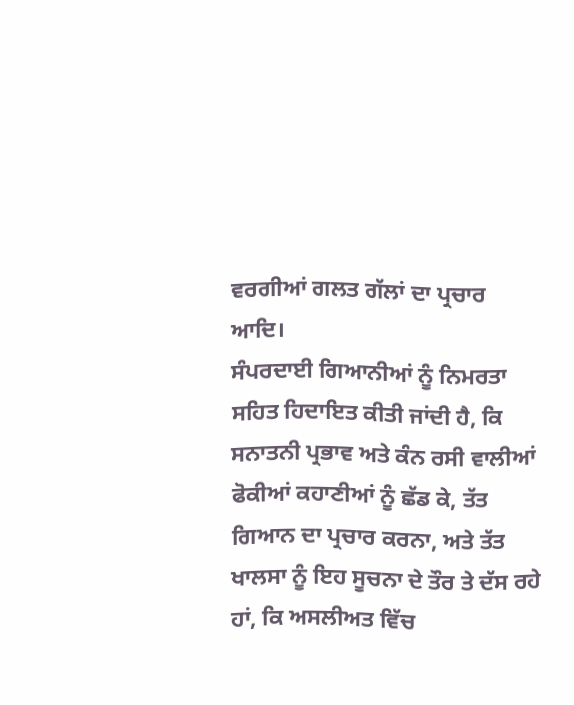ਵਰਗੀਆਂ ਗਲਤ ਗੱਲਾਂ ਦਾ ਪ੍ਰਚਾਰ ਆਦਿ।
ਸੰਪਰਦਾਈ ਗਿਆਨੀਆਂ ਨੂੰ ਨਿਮਰਤਾ ਸਹਿਤ ਹਿਦਾਇਤ ਕੀਤੀ ਜਾਂਦੀ ਹੈ, ਕਿ ਸਨਾਤਨੀ ਪ੍ਰਭਾਵ ਅਤੇ ਕੰਨ ਰਸੀ ਵਾਲੀਆਂ ਫੋਕੀਆਂ ਕਹਾਣੀਆਂ ਨੂੰ ਛੱਡ ਕੇ, ਤੱਤ ਗਿਆਨ ਦਾ ਪ੍ਰਚਾਰ ਕਰਨਾ, ਅਤੇ ਤੱਤ ਖਾਲਸਾ ਨੂੰ ਇਹ ਸੂਚਨਾ ਦੇ ਤੌਰ ਤੇ ਦੱਸ ਰਹੇ ਹਾਂ, ਕਿ ਅਸਲੀਅਤ ਵਿੱਚ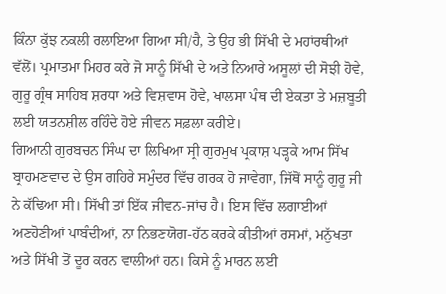ਕਿੰਨਾ ਕੁੱਝ ਨਕਲੀ ਰਲਾਇਆ ਗਿਆ ਸੀ/ਹੈ, ਤੇ ਉਹ ਭੀ ਸਿੱਖੀ ਦੇ ਮਹਾਂਰਥੀਆਂ ਵੱਲੋਂ। ਪ੍ਰਮਾਤਮਾ ਮਿਹਰ ਕਰੇ ਜੋ ਸਾਨੂੰ ਸਿੱਖੀ ਦੇ ਅਤੇ ਨਿਆਰੇ ਅਸੂਲਾਂ ਦੀ ਸੋਝੀ ਹੋਵੇ, ਗੁਰੂ ਗ੍ਰੰਥ ਸਾਹਿਬ ਸ਼ਰਧਾ ਅਤੇ ਵਿਸ਼ਵਾਸ ਹੋਵੇ, ਖਾਲਸਾ ਪੰਥ ਦੀ ਏਕਤਾ ਤੇ ਮਜ਼ਬੂਤੀ ਲਈ ਯਤਨਸ਼ੀਲ ਰਹਿੰਦੇ ਹੋਏ ਜੀਵਨ ਸਫ਼ਲਾ ਕਰੀਏ।
ਗਿਆਨੀ ਗੁਰਬਚਨ ਸਿੰਘ ਦਾ ਲਿਖਿਆ ਸ੍ਰੀ ਗੁਰਮੁਖ ਪ੍ਰਕਾਸ਼ ਪੜ੍ਹਕੇ ਆਮ ਸਿੱਖ ਬ੍ਰਾਹਮਣਵਾਦ ਦੇ ਉਸ ਗਹਿਰੇ ਸਮੁੰਦਰ ਵਿੱਚ ਗਰਕ ਹੋ ਜਾਵੇਗਾ, ਜਿੱਥੋਂ ਸਾਨੂੰ ਗੁਰੂ ਜੀ ਨੇ ਕੱਢਿਆ ਸੀ। ਸਿੱਖੀ ਤਾਂ ਇੱਕ ਜੀਵਨ-ਜਾਂਚ ਹੈ। ਇਸ ਵਿੱਚ ਲਗਾਈਆਂ ਅਣਹੋਣੀਆਂ ਪਾਬੰਦੀਆਂ, ਨਾ ਨਿਭਣਯੋਗ-ਹੱਠ ਕਰਕੇ ਕੀਤੀਆਂ ਰਸਮਾਂ, ਮਨੁੱਖਤਾ ਅਤੇ ਸਿੱਖੀ ਤੋਂ ਦੂਰ ਕਰਨ ਵਾਲੀਆਂ ਹਨ। ਕਿਸੇ ਨੂੰ ਮਾਰਨ ਲਈ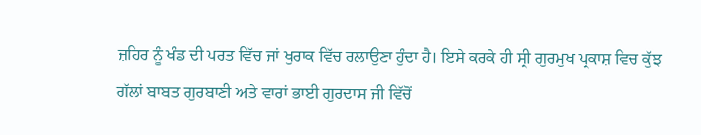ਜ਼ਹਿਰ ਨੂੰ ਖੰਡ ਦੀ ਪਰਤ ਵਿੱਚ ਜਾਂ ਖੁਰਾਕ ਵਿੱਚ ਰਲਾਉਣਾ ਹੁੰਦਾ ਹੈ। ਇਸੇ ਕਰਕੇ ਹੀ ਸ੍ਰੀ ਗੁਰਮੁਖ ਪ੍ਰਕਾਸ਼ ਵਿਚ ਕੁੱਝ ਗੱਲਾਂ ਬਾਬਤ ਗੁਰਬਾਣੀ ਅਤੇ ਵਾਰਾਂ ਭਾਈ ਗੁਰਦਾਸ ਜੀ ਵਿੱਚੋਂ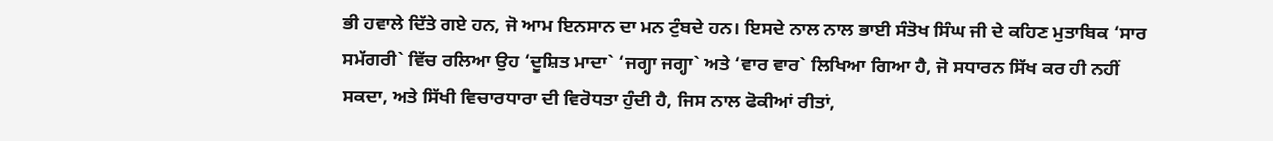ਭੀ ਹਵਾਲੇ ਦਿੱਤੇ ਗਏ ਹਨ, ਜੋ ਆਮ ਇਨਸਾਨ ਦਾ ਮਨ ਟੁੰਬਦੇ ਹਨ। ਇਸਦੇ ਨਾਲ ਨਾਲ ਭਾਈ ਸੰਤੋਖ ਸਿੰਘ ਜੀ ਦੇ ਕਹਿਣ ਮੁਤਾਬਿਕ ‘ਸਾਰ ਸਮੱਗਰੀ` ਵਿੱਚ ਰਲਿਆ ਉਹ ‘ਦੂਸ਼ਿਤ ਮਾਦਾ` ‘ਜਗ੍ਹਾ ਜਗ੍ਹਾ` ਅਤੇ ‘ਵਾਰ ਵਾਰ` ਲਿਖਿਆ ਗਿਆ ਹੈ, ਜੋ ਸਧਾਰਨ ਸਿੱਖ ਕਰ ਹੀ ਨਹੀਂ ਸਕਦਾ, ਅਤੇ ਸਿੱਖੀ ਵਿਚਾਰਧਾਰਾ ਦੀ ਵਿਰੋਧਤਾ ਹੁੰਦੀ ਹੈ, ਜਿਸ ਨਾਲ ਫੋਕੀਆਂ ਰੀਤਾਂ,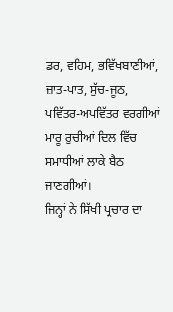ਡਰ, ਵਹਿਮ, ਭਵਿੱਖਬਾਣੀਆਂ, ਜ਼ਾਤ-ਪਾਤ, ਸੁੱਚ-ਜੂਠ, ਪਵਿੱਤਰ-ਅਪਵਿੱਤਰ ਵਰਗੀਆਂ ਮਾਰੂ ਰੁਚੀਆਂ ਦਿਲ ਵਿੱਚ ਸਮਾਧੀਆਂ ਲਾਕੇ ਬੈਠ ਜਾਣਗੀਆਂ।
ਜਿਨ੍ਹਾਂ ਨੇ ਸਿੱਖੀ ਪ੍ਰਚਾਰ ਦਾ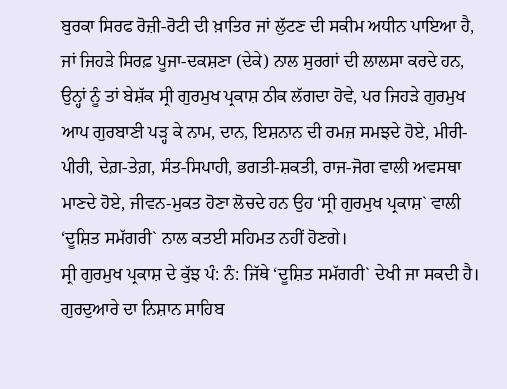ਬੁਰਕਾ ਸਿਰਫ ਰੋਜ਼ੀ-ਰੋਟੀ ਦੀ ਖ਼ਾਤਿਰ ਜਾਂ ਲੁੱਟਣ ਦੀ ਸਕੀਮ ਅਧੀਨ ਪਾਇਆ ਹੈ, ਜਾਂ ਜਿਹੜੇ ਸਿਰਫ਼ ਪੂਜਾ-ਦਕਸ਼ਣਾ (ਦੇਕੇ) ਨਾਲ ਸੁਰਗਾਂ ਦੀ ਲਾਲਸਾ ਕਰਦੇ ਹਨ, ਉਨ੍ਹਾਂ ਨੂੰ ਤਾਂ ਬੇਸ਼ੱਕ ਸ੍ਰੀ ਗੁਰਮੁਖ ਪ੍ਰਕਾਸ਼ ਠੀਕ ਲੱਗਦਾ ਹੋਵੇ, ਪਰ ਜਿਹੜੇ ਗੁਰਮੁਖ ਆਪ ਗੁਰਬਾਣੀ ਪੜ੍ਹ ਕੇ ਨਾਮ, ਦਾਨ, ਇਸ਼ਨਾਨ ਦੀ ਰਮਜ਼ ਸਮਝਦੇ ਹੋਏ, ਮੀਰੀ-ਪੀਰੀ, ਦੇਗ਼-ਤੇਗ਼, ਸੰਤ-ਸਿਪਾਹੀ, ਭਗਤੀ-ਸ਼ਕਤੀ, ਰਾਜ-ਜੋਗ ਵਾਲੀ ਅਵਸਥਾ ਮਾਣਦੇ ਹੋਏ, ਜੀਵਨ-ਮੁਕਤ ਹੋਣਾ ਲੋਚਦੇ ਹਨ ਉਹ ‘ਸ੍ਰੀ ਗੁਰਮੁਖ ਪ੍ਰਕਾਸ਼` ਵਾਲੀ ‘ਦੂਸ਼ਿਤ ਸਮੱਗਰੀ` ਨਾਲ ਕਤਈ ਸਹਿਮਤ ਨਹੀਂ ਹੋਣਗੇ।
ਸ੍ਰੀ ਗੁਰਮੁਖ ਪ੍ਰਕਾਸ਼ ਦੇ ਕੁੱਝ ਪੰ: ਨੰ: ਜਿੱਥੇ ‘ਦੂਸ਼ਿਤ ਸਮੱਗਰੀ` ਦੇਖੀ ਜਾ ਸਕਦੀ ਹੈ।
ਗੁਰਦੁਆਰੇ ਦਾ ਨਿਸ਼ਾਨ ਸਾਹਿਬ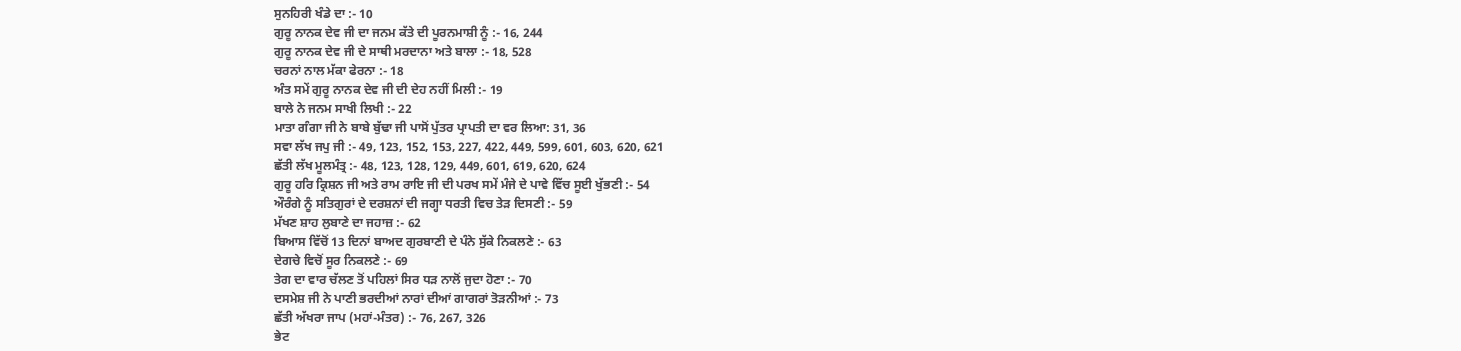ਸੁਨਹਿਰੀ ਖੰਡੇ ਦਾ :- 10
ਗੁਰੂ ਨਾਨਕ ਦੇਵ ਜੀ ਦਾ ਜਨਮ ਕੱਤੇ ਦੀ ਪੂਰਨਮਾਸ਼ੀ ਨੂੰ :- 16, 244
ਗੁਰੂ ਨਾਨਕ ਦੇਵ ਜੀ ਦੇ ਸਾਥੀ ਮਰਦਾਨਾ ਅਤੇ ਬਾਲਾ :- 18, 528
ਚਰਨਾਂ ਨਾਲ ਮੱਕਾ ਫੇਰਨਾ :- 18
ਅੰਤ ਸਮੇਂ ਗੁਰੂ ਨਾਨਕ ਦੇਵ ਜੀ ਦੀ ਦੇਹ ਨਹੀਂ ਮਿਲੀ :- 19
ਬਾਲੇ ਨੇ ਜਨਮ ਸਾਖੀ ਲਿਖੀ :- 22
ਮਾਤਾ ਗੰਗਾ ਜੀ ਨੇ ਬਾਬੇ ਬੁੱਢਾ ਜੀ ਪਾਸੋਂ ਪੁੱਤਰ ਪ੍ਰਾਪਤੀ ਦਾ ਵਰ ਲਿਆ: 31, 36
ਸਵਾ ਲੱਖ ਜਪੁ ਜੀ :- 49, 123, 152, 153, 227, 422, 449, 599, 601, 603, 620, 621
ਛੱਤੀ ਲੱਖ ਮੂਲਮੰਤ੍ਰ :- 48, 123, 128, 129, 449, 601, 619, 620, 624
ਗੁਰੂ ਹਰਿ ਕ੍ਰਿਸ਼ਨ ਜੀ ਅਤੇ ਰਾਮ ਰਾਇ ਜੀ ਦੀ ਪਰਖ ਸਮੇਂ ਮੰਜੇ ਦੇ ਪਾਵੇ ਵਿੱਚ ਸੂਈ ਖੁੱਭਣੀ :- 54
ਔਰੰਗੇ ਨੂੰ ਸਤਿਗੁਰਾਂ ਦੇ ਦਰਸ਼ਨਾਂ ਦੀ ਜਗ੍ਹਾ ਧਰਤੀ ਵਿਚ ਤੇੜ ਦਿਸਣੀ :- 59
ਮੱਖਣ ਸ਼ਾਹ ਲੁਬਾਣੇ ਦਾ ਜਹਾਜ਼ :- 62
ਬਿਆਸ ਵਿੱਚੋਂ 13 ਦਿਨਾਂ ਬਾਅਦ ਗੁਰਬਾਣੀ ਦੇ ਪੰਨੇ ਸੁੱਕੇ ਨਿਕਲਣੇ :- 63
ਦੇਗਚੇ ਵਿਚੋਂ ਸੂਰ ਨਿਕਲਣੇ :- 69
ਤੇਗ ਦਾ ਵਾਰ ਚੱਲਣ ਤੋਂ ਪਹਿਲਾਂ ਸਿਰ ਧੜ ਨਾਲੋਂ ਜੁਦਾ ਹੋਣਾ :- 70
ਦਸਮੇਸ਼ ਜੀ ਨੇ ਪਾਣੀ ਭਰਦੀਆਂ ਨਾਰਾਂ ਦੀਆਂ ਗਾਗਰਾਂ ਤੋੜਨੀਆਂ :- 73
ਛੱਤੀ ਅੱਖਰਾ ਜਾਪ (ਮਹਾਂ-ਮੰਤਰ) :- 76, 267, 326
ਭੇਟ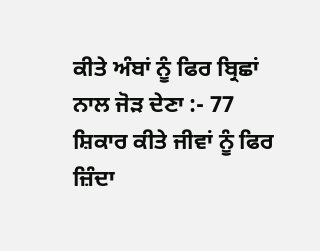ਕੀਤੇ ਅੰਬਾਂ ਨੂੰ ਫਿਰ ਬ੍ਰਿਛਾਂ ਨਾਲ ਜੋੜ ਦੇਣਾ :- 77
ਸ਼ਿਕਾਰ ਕੀਤੇ ਜੀਵਾਂ ਨੂੰ ਫਿਰ ਜ਼ਿੰਦਾ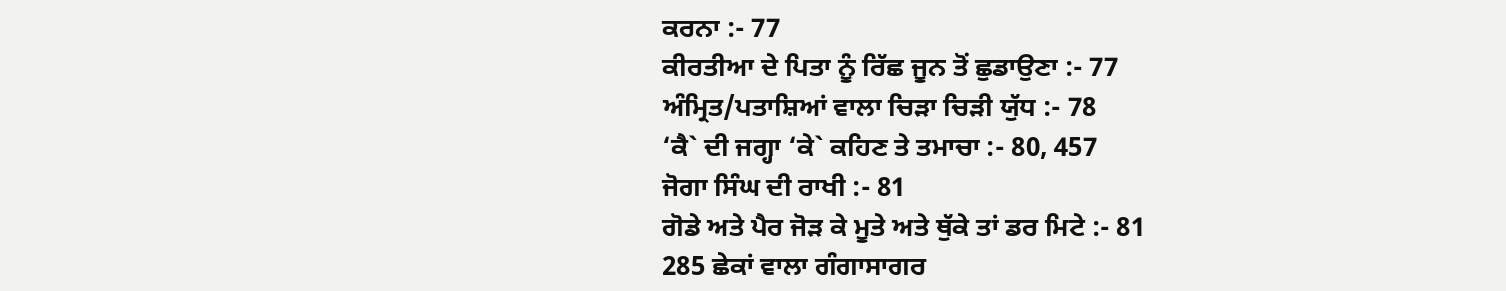ਕਰਨਾ :- 77
ਕੀਰਤੀਆ ਦੇ ਪਿਤਾ ਨੂੰ ਰਿੱਛ ਜੂਨ ਤੋਂ ਛੁਡਾਉਣਾ :- 77
ਅੰਮ੍ਰਿਤ/ਪਤਾਸ਼ਿਆਂ ਵਾਲਾ ਚਿੜਾ ਚਿੜੀ ਯੁੱਧ :- 78
‘ਕੈ` ਦੀ ਜਗ੍ਹਾ ‘ਕੇ` ਕਹਿਣ ਤੇ ਤਮਾਚਾ :- 80, 457
ਜੋਗਾ ਸਿੰਘ ਦੀ ਰਾਖੀ :- 81
ਗੋਡੇ ਅਤੇ ਪੈਰ ਜੋੜ ਕੇ ਮੂਤੇ ਅਤੇ ਥੁੱਕੇ ਤਾਂ ਡਰ ਮਿਟੇ :- 81
285 ਛੇਕਾਂ ਵਾਲਾ ਗੰਗਾਸਾਗਰ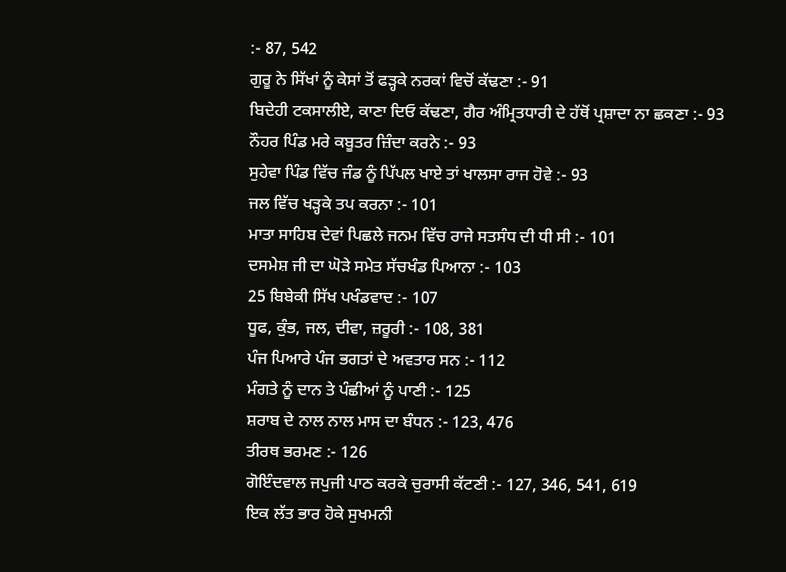:- 87, 542
ਗੁਰੂ ਨੇ ਸਿੱਖਾਂ ਨੂੰ ਕੇਸਾਂ ਤੋਂ ਫੜ੍ਹਕੇ ਨਰਕਾਂ ਵਿਚੋਂ ਕੱਢਣਾ :- 91
ਬਿਦੇਹੀ ਟਕਸਾਲੀਏ, ਕਾਣਾ ਦਿਓ ਕੱਢਣਾ, ਗੈਰ ਅੰਮ੍ਰਿਤਧਾਰੀ ਦੇ ਹੱਥੋਂ ਪ੍ਰਸ਼ਾਦਾ ਨਾ ਛਕਣਾ :- 93
ਨੌਹਰ ਪਿੰਡ ਮਰੇ ਕਬੂਤਰ ਜ਼ਿੰਦਾ ਕਰਨੇ :- 93
ਸੁਹੇਵਾ ਪਿੰਡ ਵਿੱਚ ਜੰਡ ਨੂੰ ਪਿੱਪਲ ਖਾਏ ਤਾਂ ਖਾਲਸਾ ਰਾਜ ਹੋਵੇ :- 93
ਜਲ ਵਿੱਚ ਖੜ੍ਹਕੇ ਤਪ ਕਰਨਾ :- 101
ਮਾਤਾ ਸਾਹਿਬ ਦੇਵਾਂ ਪਿਛਲੇ ਜਨਮ ਵਿੱਚ ਰਾਜੇ ਸਤਸੰਧ ਦੀ ਧੀ ਸੀ :- 101
ਦਸਮੇਸ਼ ਜੀ ਦਾ ਘੋੜੇ ਸਮੇਤ ਸੱਚਖੰਡ ਪਿਆਨਾ :- 103
25 ਬਿਬੇਕੀ ਸਿੱਖ ਪਖੰਡਵਾਦ :- 107
ਧੂਫ, ਕੁੰਭ, ਜਲ, ਦੀਵਾ, ਜ਼ਰੂਰੀ :- 108, 381
ਪੰਜ ਪਿਆਰੇ ਪੰਜ ਭਗਤਾਂ ਦੇ ਅਵਤਾਰ ਸਨ :- 112
ਮੰਗਤੇ ਨੂੰ ਦਾਨ ਤੇ ਪੰਛੀਆਂ ਨੂੰ ਪਾਣੀ :- 125
ਸ਼ਰਾਬ ਦੇ ਨਾਲ ਨਾਲ ਮਾਸ ਦਾ ਬੰਧਨ :- 123, 476
ਤੀਰਥ ਭਰਮਣ :- 126
ਗੋਇੰਦਵਾਲ ਜਪੁਜੀ ਪਾਠ ਕਰਕੇ ਚੁਰਾਸੀ ਕੱਟਣੀ :- 127, 346, 541, 619
ਇਕ ਲੱਤ ਭਾਰ ਹੋਕੇ ਸੁਖਮਨੀ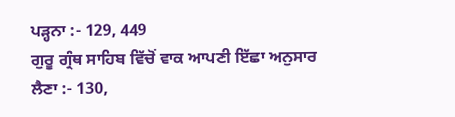ਪੜ੍ਹਨਾ :- 129, 449
ਗੁਰੂ ਗ੍ਰੰਥ ਸਾਹਿਬ ਵਿੱਚੋਂ ਵਾਕ ਆਪਣੀ ਇੱਛਾ ਅਨੁਸਾਰ ਲੈਣਾ :- 130,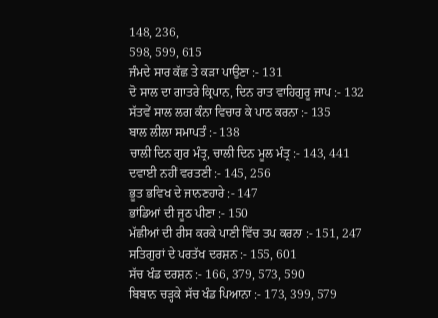148, 236,
598, 599, 615
ਜੰਮਦੇ ਸਾਰ ਕੱਛ ਤੇ ਕੜਾ ਪਾਉਣਾ :- 131
ਦੋ ਸਾਲ ਦਾ ਗਾਤਰੇ ਕ੍ਰਿਪਾਨ, ਦਿਨ ਰਾਤ ਵਾਹਿਗੁਰੂ ਜਾਪ :- 132
ਸੱਤਵੇਂ ਸਾਲ ਲਗ ਕੰਨਾ ਵਿਚਾਰ ਕੇ ਪਾਠ ਕਰਨਾ :- 135
ਬਾਲ ਲੀਲਾ ਸਮਾਪਤੰ :- 138
ਚਾਲੀ ਦਿਨ ਗੁਰ ਮੰਤ੍ਰ, ਚਾਲੀ ਦਿਨ ਮੂਲ ਮੰਤ੍ਰ :- 143, 441
ਦਵਾਈ ਨਹੀਂ ਵਰਤਣੀ :- 145, 256
ਭੂਤ ਭਵਿਖ ਦੇ ਜਾਨਣਹਾਰੇ :- 147
ਭਾਂਡਿਆਂ ਦੀ ਜੂਠ ਪੀਣਾ :- 150
ਮੱਛੀਆਂ ਦੀ ਰੀਸ ਕਰਕੇ ਪਾਣੀ ਵਿੱਚ ਤਪ ਕਰਨਾ :- 151, 247
ਸਤਿਗੁਰਾਂ ਦੇ ਪਰਤੱਖ ਦਰਸ਼ਨ :- 155, 601
ਸੱਚ ਖੰਡ ਦਰਸ਼ਨ :- 166, 379, 573, 590
ਬਿਬਾਨ ਚੜ੍ਹਕੇ ਸੱਚ ਖੰਡ ਪਿਆਨਾ :- 173, 399, 579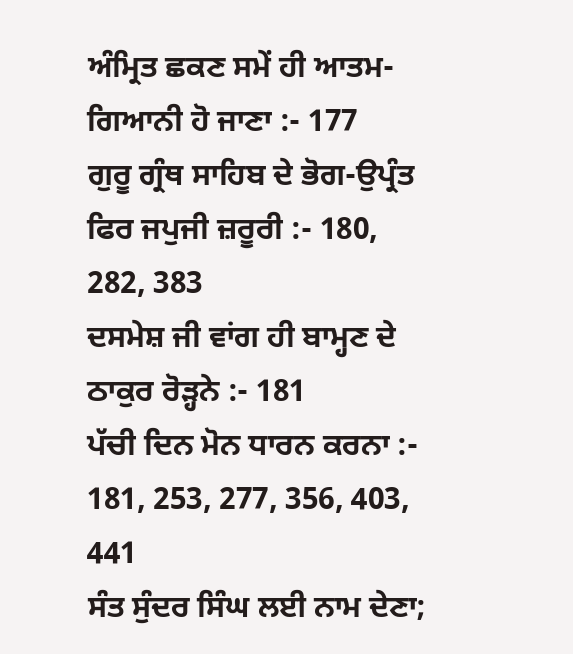ਅੰਮ੍ਰਿਤ ਛਕਣ ਸਮੇਂ ਹੀ ਆਤਮ-ਗਿਆਨੀ ਹੋ ਜਾਣਾ :- 177
ਗੁਰੂ ਗ੍ਰੰਥ ਸਾਹਿਬ ਦੇ ਭੋਗ-ਉਪ੍ਰੰਤ ਫਿਰ ਜਪੁਜੀ ਜ਼ਰੂਰੀ :- 180, 282, 383
ਦਸਮੇਸ਼ ਜੀ ਵਾਂਗ ਹੀ ਬਾਮ੍ਹਣ ਦੇ ਠਾਕੁਰ ਰੋੜ੍ਹਨੇ :- 181
ਪੱਚੀ ਦਿਨ ਮੋਨ ਧਾਰਨ ਕਰਨਾ :- 181, 253, 277, 356, 403, 441
ਸੰਤ ਸੁੰਦਰ ਸਿੰਘ ਲਈ ਨਾਮ ਦੇਣਾ;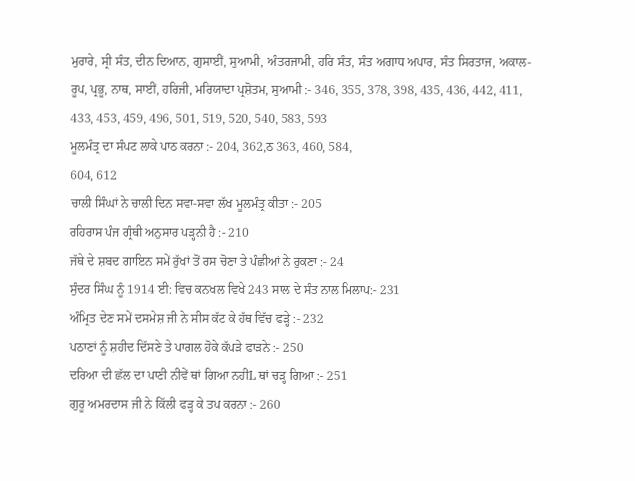ਮੁਰਾਰੇ, ਸ੍ਰੀ ਸੰਤ, ਦੀਨ ਦਿਆਨ, ਗੁਸਾਈਂ, ਸੁਆਮੀ, ਅੰਤਰਜਾਮੀ, ਹਰਿ ਸੰਤ, ਸੰਤ ਅਗਾਧ ਅਪਾਰ, ਸੰਤ ਸਿਰਤਾਜ, ਅਕਾਲ-ਰੂਪ, ਪ੍ਰਭੂ, ਨਾਥ, ਸਾਈਂ, ਹਰਿਜੀ, ਮਰਿਯਾਦਾ ਪ੍ਰਸ਼ੋਤਮ, ਸੁਆਮੀ :- 346, 355, 378, 398, 435, 436, 442, 411, 433, 453, 459, 496, 501, 519, 520, 540, 583, 593
ਮੂਲਮੰਤ੍ਰ ਦਾ ਸੰਪਟ ਲਾਕੇ ਪਾਠ ਕਰਨਾ :- 204, 362,ਠ 363, 460, 584,
604, 612
ਚਾਲੀ ਸਿੰਘਾਂ ਨੇ ਚਾਲੀ ਦਿਨ ਸਵਾ-ਸਵਾ ਲੱਖ ਮੂਲਮੰਤ੍ਰ ਕੀਤਾ :- 205
ਰਹਿਰਾਸ ਪੰਜ ਗ੍ਰੰਥੀ ਅਨੁਸਾਰ ਪੜ੍ਹਨੀ ਹੈ :- 210
ਜੱਥੇ ਦੇ ਸ਼ਬਦ ਗਾਇਨ ਸਮੇਂ ਰੁੱਖਾਂ ਤੋਂ ਰਸ ਚੋਣਾ ਤੇ ਪੰਛੀਆਂ ਨੇ ਰੁਕਣਾ :- 24
ਸੁੰਦਰ ਸਿੰਘ ਨੂੰ 1914 ਈ: ਵਿਚ ਕਨਖਲ ਵਿਖੇ 243 ਸਾਲ ਦੇ ਸੰਤ ਨਾਲ ਮਿਲਾਪ:- 231
ਅੰਮ੍ਰਿਤ ਦੇਣ ਸਮੇਂ ਦਸਮੇਸ਼ ਜੀ ਨੇ ਸੀਸ ਕੱਟ ਕੇ ਹੱਥ ਵਿੱਚ ਫੜ੍ਹੇ :- 232
ਪਠਾਣਾਂ ਨੂੰ ਸ਼ਹੀਦ ਦਿੱਸਣੇ ਤੇ ਪਾਗਲ ਹੋਕੇ ਕੱਪੜੇ ਫਾੜਨੇ :- 250
ਦਰਿਆ ਦੀ ਛੱਲ ਦਾ ਪਾਣੀ ਨੀਵੇਂ ਥਾਂ ਗਿਆ ਨਹੀL ਥਾਂ ਚੜ੍ਹ ਗਿਆ :- 251
ਗੁਰੂ ਅਮਰਦਾਸ ਜੀ ਨੇ ਕਿੱਲੀ ਫੜ੍ਹ ਕੇ ਤਪ ਕਰਨਾ :- 260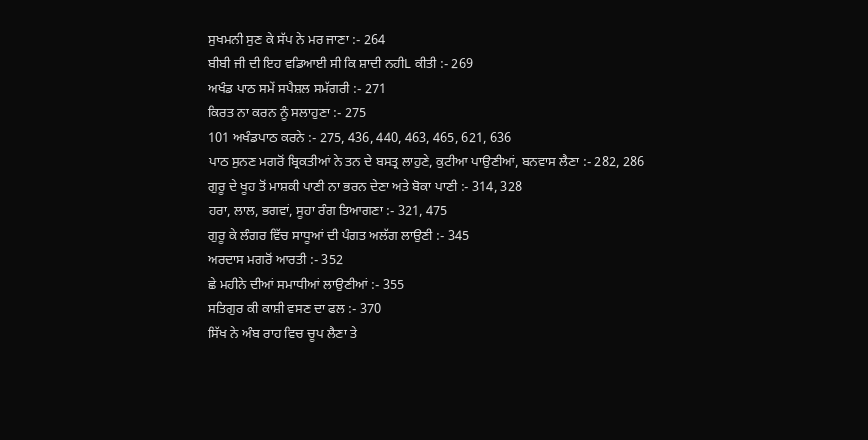ਸੁਖਮਨੀ ਸੁਣ ਕੇ ਸੱਪ ਨੇ ਮਰ ਜਾਣਾ :- 264
ਬੀਬੀ ਜੀ ਦੀ ਇਹ ਵਡਿਆਈ ਸੀ ਕਿ ਸ਼ਾਦੀ ਨਹੀL ਕੀਤੀ :- 269
ਅਖੰਡ ਪਾਠ ਸਮੇਂ ਸਪੈਸ਼ਲ ਸਮੱਗਰੀ :- 271
ਕਿਰਤ ਨਾ ਕਰਨ ਨੂੰ ਸਲਾਹੁਣਾ :- 275
101 ਅਖੰਡਪਾਠ ਕਰਨੇ :- 275, 436, 440, 463, 465, 621, 636
ਪਾਠ ਸੁਨਣ ਮਗਰੋਂ ਬ੍ਰਿਕਤੀਆਂ ਨੇ ਤਨ ਦੇ ਬਸਤ੍ਰ ਲਾਹੁਣੇ, ਕੁਟੀਆ ਪਾਉਣੀਆਂ, ਬਨਵਾਸ ਲੈਣਾ :- 282, 286
ਗੁਰੂ ਦੇ ਖੂਹ ਤੋਂ ਮਾਸ਼ਕੀ ਪਾਣੀ ਨਾ ਭਰਨ ਦੇਣਾ ਅਤੇ ਬੋਕਾ ਪਾਣੀ :- 314, 328
ਹਰਾ, ਲਾਲ, ਭਗਵਾਂ, ਸੂਹਾ ਰੰਗ ਤਿਆਗਣਾ :- 321, 475
ਗੁਰੂ ਕੇ ਲੰਗਰ ਵਿੱਚ ਸਾਧੂਆਂ ਦੀ ਪੰਗਤ ਅਲੱਗ ਲਾਉਣੀ :- 345
ਅਰਦਾਸ ਮਗਰੋਂ ਆਰਤੀ :- 352
ਛੇ ਮਹੀਨੇ ਦੀਆਂ ਸਮਾਧੀਆਂ ਲਾਉਣੀਆਂ :- 355
ਸਤਿਗੁਰ ਕੀ ਕਾਸ਼ੀ ਵਸਣ ਦਾ ਫਲ :- 370
ਸਿੱਖ ਨੇ ਅੰਬ ਰਾਹ ਵਿਚ ਚੂਪ ਲੈਣਾ ਤੇ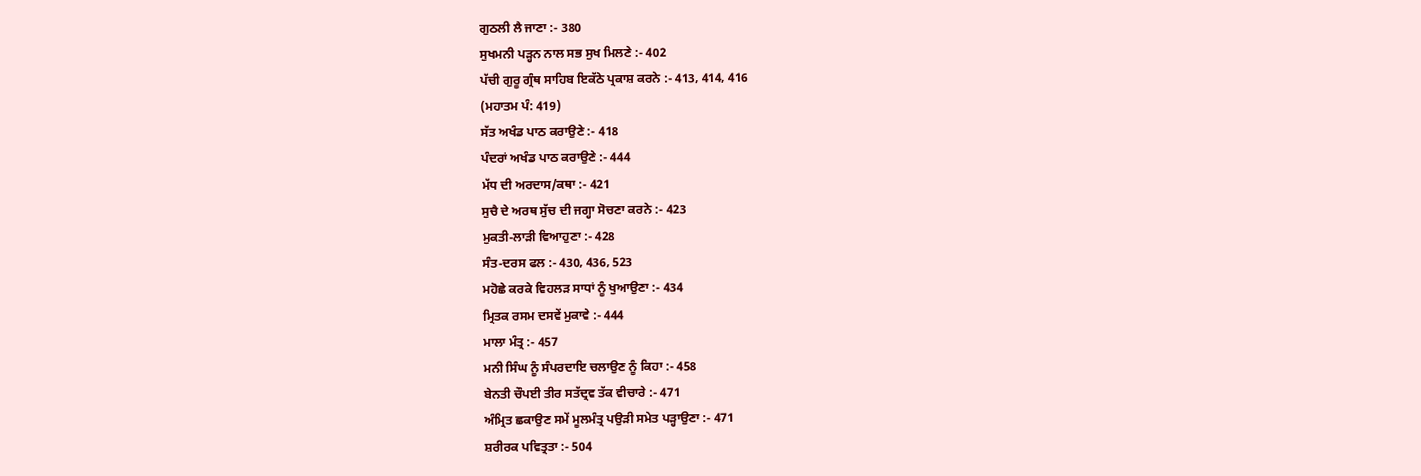ਗੁਠਲੀ ਲੈ ਜਾਣਾ :- 380
ਸੁਖਮਨੀ ਪੜ੍ਹਨ ਨਾਲ ਸਭ ਸੁਖ ਮਿਲਣੇ :- 402
ਪੱਚੀ ਗੁਰੂ ਗ੍ਰੰਥ ਸਾਹਿਬ ਇਕੱਠੇ ਪ੍ਰਕਾਸ਼ ਕਰਨੇ :- 413, 414, 416
(ਮਹਾਤਮ ਪੰ: 419)
ਸੱਤ ਅਖੰਡ ਪਾਠ ਕਰਾਉਣੇ :- 418
ਪੰਦਰਾਂ ਅਖੰਡ ਪਾਠ ਕਰਾਉਣੇ :- 444
ਮੱਧ ਦੀ ਅਰਦਾਸ/ਕਥਾ :- 421
ਸੁਚੈ ਦੇ ਅਰਥ ਸੁੱਚ ਦੀ ਜਗ੍ਹਾ ਸੋਚਣਾ ਕਰਨੇ :- 423
ਮੁਕਤੀ-ਲਾੜੀ ਵਿਆਹੁਣਾ :- 428
ਸੰਤ-ਦਰਸ ਫਲ :- 430, 436, 523
ਮਹੋਛੇ ਕਰਕੇ ਵਿਹਲੜ ਸਾਧਾਂ ਨੂੰ ਖੁਆਉਣਾ :- 434
ਮ੍ਰਿਤਕ ਰਸਮ ਦਸਵੇਂ ਮੁਕਾਵੇ :- 444
ਮਾਲਾ ਮੰਤ੍ਰ :- 457
ਮਨੀ ਸਿੰਘ ਨੂੰ ਸੰਪਰਦਾਇ ਚਲਾਉਣ ਨੂੰ ਕਿਹਾ :- 458
ਬੇਨਤੀ ਚੌਪਈ ਤੀਰ ਸਤੱਦ੍ਰਵ ਤੱਕ ਵੀਚਾਰੇ :- 471
ਅੰਮ੍ਰਿਤ ਛਕਾਉਣ ਸਮੇਂ ਮੂਲਮੰਤ੍ਰ ਪਉੜੀ ਸਮੇਤ ਪੜ੍ਹਾਉਣਾ :- 471
ਸ਼ਰੀਰਕ ਪਵਿਤ੍ਰਤਾ :- 504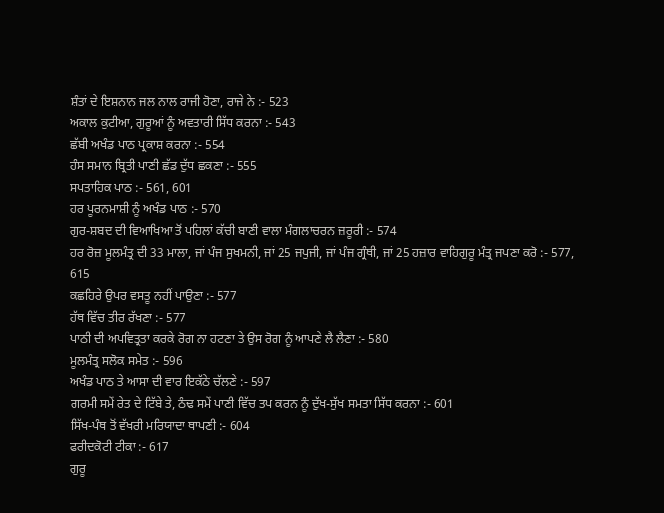ਸ਼ੰਤਾਂ ਦੇ ਇਸ਼ਨਾਨ ਜਲ ਨਾਲ ਰਾਜੀ ਹੋਣਾ, ਰਾਜੇ ਨੇ :- 523
ਅਕਾਲ ਕੁਟੀਆ, ਗੁਰੂਆਂ ਨੂੰ ਅਵਤਾਰੀ ਸਿੱਧ ਕਰਨਾ :- 543
ਛੱਬੀ ਅਖੰਡ ਪਾਠ ਪ੍ਰਕਾਸ਼ ਕਰਨਾ :- 554
ਹੰਸ ਸਮਾਨ ਬ੍ਰਿਤੀ ਪਾਣੀ ਛੱਡ ਦੁੱਧ ਛਕਣਾ :- 555
ਸਪਤਾਹਿਕ ਪਾਠ :- 561, 601
ਹਰ ਪੂਰਨਮਾਸ਼ੀ ਨੂੰ ਅਖੰਡ ਪਾਠ :- 570
ਗੁਰ-ਸ਼ਬਦ ਦੀ ਵਿਆਖਿਆ ਤੋਂ ਪਹਿਲਾਂ ਕੱਚੀ ਬਾਣੀ ਵਾਲਾ ਮੰਗਲਾਚਰਨ ਜ਼ਰੂਰੀ :- 574
ਹਰ ਰੋਜ਼ ਮੂਲਮੰਤ੍ਰ ਦੀ 33 ਮਾਲਾ, ਜਾਂ ਪੰਜ ਸੁਖਮਨੀ, ਜਾਂ 25 ਜਪੁਜੀ, ਜਾਂ ਪੰਜ ਗ੍ਰੰਥੀ, ਜਾਂ 25 ਹਜ਼ਾਰ ਵਾਹਿਗੁਰੂ ਮੰਤ੍ਰ ਜਪਣਾ ਕਰੋ :- 577, 615
ਕਛਹਿਰੇ ਉਪਰ ਵਸਤੂ ਨਹੀਂ ਪਾਉਣਾ :- 577
ਹੱਥ ਵਿੱਚ ਤੀਰ ਰੱਖਣਾ :- 577
ਪਾਠੀ ਦੀ ਅਪਵਿਤ੍ਰਤਾ ਕਰਕੇ ਰੋਗ ਨਾ ਹਟਣਾ ਤੇ ਉਸ ਰੋਗ ਨੂੰ ਆਪਣੇ ਲੈ ਲੈਣਾ :- 580
ਮੂਲਮੰਤ੍ਰ ਸਲੋਕ ਸਮੇਤ :- 596
ਅਖੰਡ ਪਾਠ ਤੇ ਆਸਾ ਦੀ ਵਾਰ ਇਕੱਠੇ ਚੱਲਣੇ :- 597
ਗਰਮੀ ਸਮੇਂ ਰੇਤ ਦੇ ਟਿੱਬੇ ਤੇ, ਠੰਢ ਸਮੇਂ ਪਾਣੀ ਵਿੱਚ ਤਪ ਕਰਨ ਨੂੰ ਦੁੱਖ-ਸੁੱਖ ਸਮਤਾ ਸਿੱਧ ਕਰਨਾ :- 601
ਸਿੱਖ-ਪੰਥ ਤੋਂ ਵੱਖਰੀ ਮਰਿਯਾਦਾ ਥਾਪਣੀ :- 604
ਫਰੀਦਕੋਟੀ ਟੀਕਾ :- 617
ਗੁਰੂ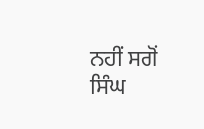ਨਹੀਂ ਸਗੋਂ ਸਿੰਘ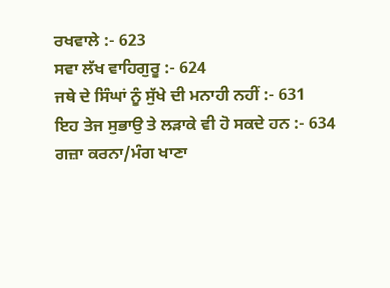ਰਖਵਾਲੇ :- 623
ਸਵਾ ਲੱਖ ਵਾਹਿਗੁਰੂ :- 624
ਜਥੇ ਦੇ ਸਿੰਘਾਂ ਨੂੰ ਸੁੱਖੇ ਦੀ ਮਨਾਹੀ ਨਹੀਂ :- 631
ਇਹ ਤੇਜ ਸੁਭਾਉ ਤੇ ਲੜਾਕੇ ਵੀ ਹੋ ਸਕਦੇ ਹਨ :- 634
ਗਜ਼ਾ ਕਰਨਾ/ਮੰਗ ਖਾਣਾ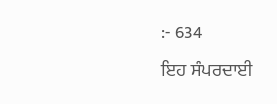:- 634
ਇਹ ਸੰਪਰਦਾਈ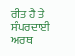ਰੀਤ ਹੈ ਤੇ ਸੰਪਰਦਾਈ ਅਰਥ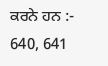ਕਰਨੇ ਹਨ :- 640, 641